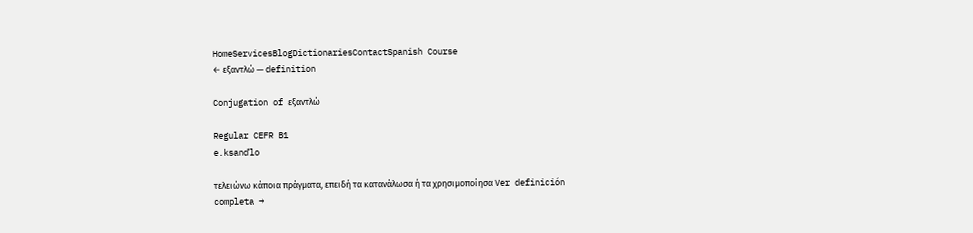HomeServicesBlogDictionariesContactSpanish Course
← εξαντλώ — definition

Conjugation of εξαντλώ

Regular CEFR B1
e.ksandˈlo

τελειώνω κάποια πράγματα, επειδή τα κατανάλωσα ή τα χρησιμοποίησα Ver definición completa →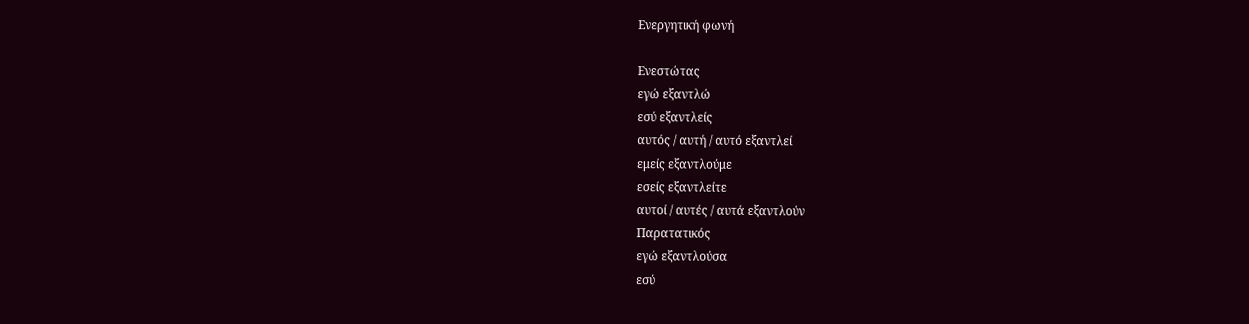Ενεργητική φωνή

Ενεστώτας
εγώ εξαντλώ
εσύ εξαντλείς
αυτός / αυτή / αυτό εξαντλεί
εμείς εξαντλούμε
εσείς εξαντλείτε
αυτοί / αυτές / αυτά εξαντλούν
Παρατατικός
εγώ εξαντλούσα
εσύ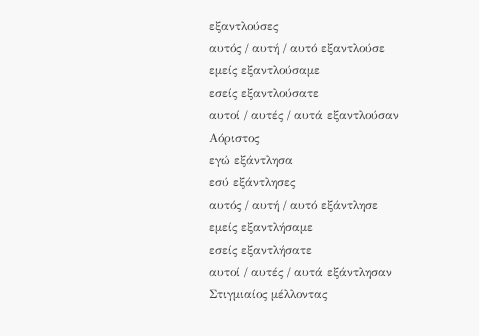εξαντλούσες
αυτός / αυτή / αυτό εξαντλούσε
εμείς εξαντλούσαμε
εσείς εξαντλούσατε
αυτοί / αυτές / αυτά εξαντλούσαν
Αόριστος
εγώ εξάντλησα
εσύ εξάντλησες
αυτός / αυτή / αυτό εξάντλησε
εμείς εξαντλήσαμε
εσείς εξαντλήσατε
αυτοί / αυτές / αυτά εξάντλησαν
Στιγμιαίος μέλλοντας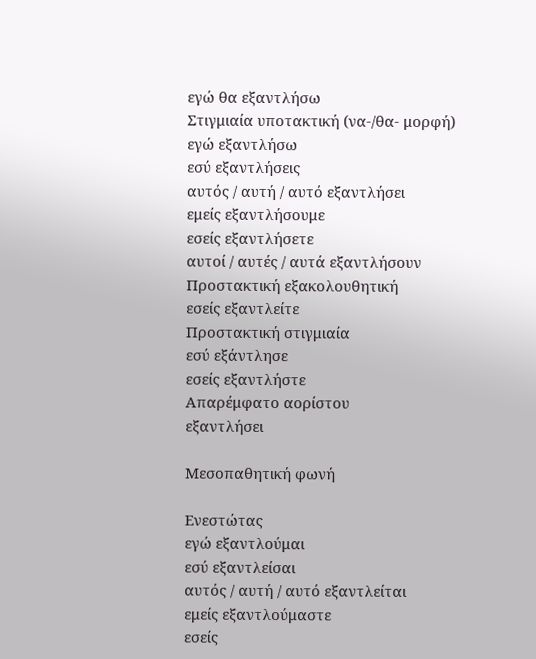εγώ θα εξαντλήσω
Στιγμιαία υποτακτική (να-/θα- μορφή)
εγώ εξαντλήσω
εσύ εξαντλήσεις
αυτός / αυτή / αυτό εξαντλήσει
εμείς εξαντλήσουμε
εσείς εξαντλήσετε
αυτοί / αυτές / αυτά εξαντλήσουν
Προστακτική εξακολουθητική
εσείς εξαντλείτε
Προστακτική στιγμιαία
εσύ εξάντλησε
εσείς εξαντλήστε
Απαρέμφατο αορίστου
εξαντλήσει

Μεσοπαθητική φωνή

Ενεστώτας
εγώ εξαντλούμαι
εσύ εξαντλείσαι
αυτός / αυτή / αυτό εξαντλείται
εμείς εξαντλούμαστε
εσείς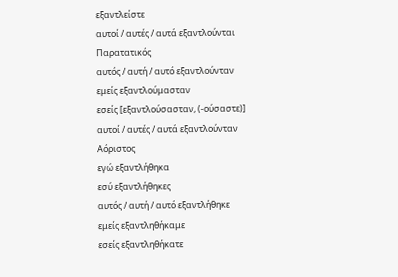εξαντλείστε
αυτοί / αυτές / αυτά εξαντλούνται
Παρατατικός
αυτός / αυτή / αυτό εξαντλούνταν
εμείς εξαντλούμασταν
εσείς [εξαντλούσασταν, (‑ούσαστε)]
αυτοί / αυτές / αυτά εξαντλούνταν
Αόριστος
εγώ εξαντλήθηκα
εσύ εξαντλήθηκες
αυτός / αυτή / αυτό εξαντλήθηκε
εμείς εξαντληθήκαμε
εσείς εξαντληθήκατε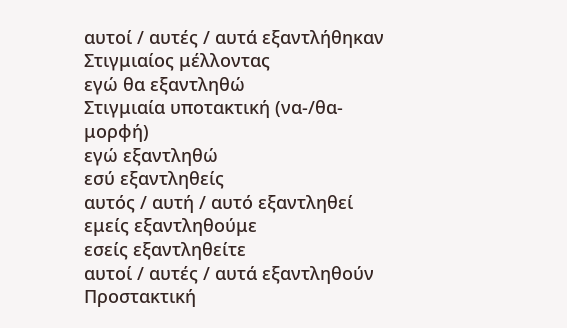αυτοί / αυτές / αυτά εξαντλήθηκαν
Στιγμιαίος μέλλοντας
εγώ θα εξαντληθώ
Στιγμιαία υποτακτική (να-/θα- μορφή)
εγώ εξαντληθώ
εσύ εξαντληθείς
αυτός / αυτή / αυτό εξαντληθεί
εμείς εξαντληθούμε
εσείς εξαντληθείτε
αυτοί / αυτές / αυτά εξαντληθούν
Προστακτική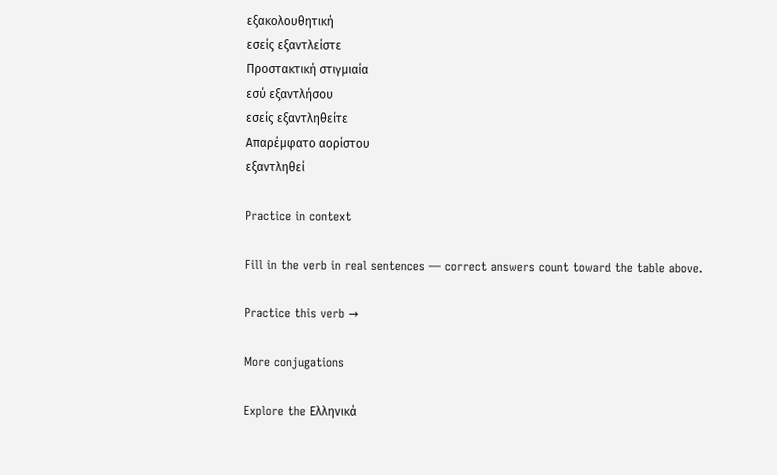εξακολουθητική
εσείς εξαντλείστε
Προστακτική στιγμιαία
εσύ εξαντλήσου
εσείς εξαντληθείτε
Απαρέμφατο αορίστου
εξαντληθεί

Practice in context

Fill in the verb in real sentences — correct answers count toward the table above.

Practice this verb →

More conjugations

Explore the Ελληνικά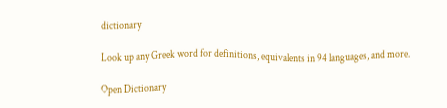dictionary

Look up any Greek word for definitions, equivalents in 94 languages, and more.

Open Dictionary